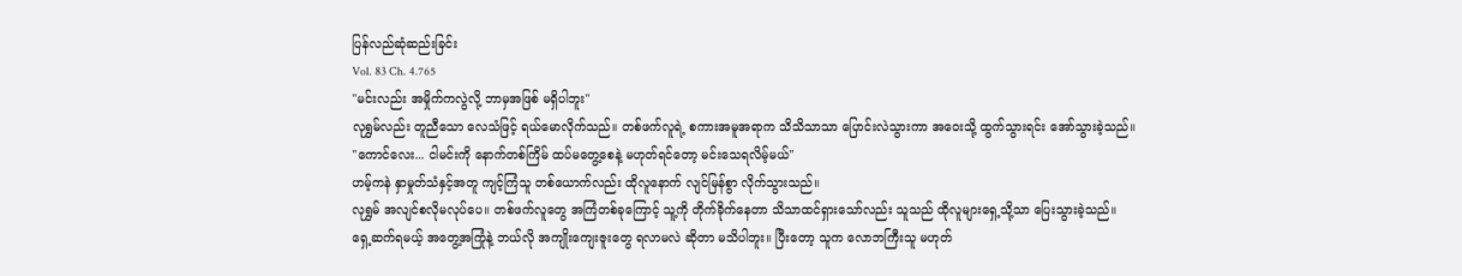ပြန်လည်ဆုံဆည်းခြင်း
Vol. 83 Ch. 4.765
"မင်းလည်း အမှိုက်ကလွဲလို့ ဘာမှအဖြစ် မရှိပါဘူး"
လုရွှမ်လည်း တူညီသော လေသံဖြင့် ရယ်မောလိုက်သည်။ တစ်ဖက်လူရဲ့ စကားအမူအရာက သိသိသာသာ ပြောင်းလဲသွားကာ အဝေးသို့ ထွက်သွားရင်း အော်သွားခဲ့သည်။
"ကောင်လေး... ငါမင်းကို နောက်တစ်ကြိမ် ထပ်မတွေ့စေနဲ့ မဟုတ်ရင်တော့ မင်းသေရလိမ့်မယ်"
ဟမ့်ကနဲ နှာမှုတ်သံနှင့်အတူ ကျင့်ကြံသူ တစ်ယောက်လည်း ထိုလူနောက် လျင်မြန်စွာ လိုက်သွားသည်။
လုရွှမ် အလျင်စလိုမလုပ်ပေ။ တစ်ဖက်လူတွေ အကြံတစ်ခုကြောင့် သူ့ကို တိုက်ခိုက်နေတာ သိသာထင်ရှားသော်လည်း သူသည် ထိုလူများရှေ့သို့သာ ပြေးသွားခဲ့သည်။
ရှေ့ဆက်ရမယ့် အတွေ့အကြုံနဲ့ ဘယ်လို အကျိုးကျေးဇူးတွေ ရလာမလဲ ဆိုတာ မသိပါဘူး။ ပြီးတော့ သူက လောဘကြီးသူ မဟုတ်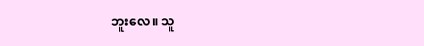ဘူးလေ။ သူ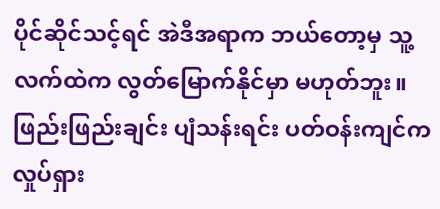ပိုင်ဆိုင်သင့်ရင် အဲဒီအရာက ဘယ်တော့မှ သူ့လက်ထဲက လွတ်မြောက်နိုင်မှာ မဟုတ်ဘူး။
ဖြည်းဖြည်းချင်း ပျံသန်းရင်း ပတ်ဝန်းကျင်က လှုပ်ရှား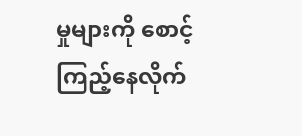မှုများကို စောင့်ကြည့်နေလိုက်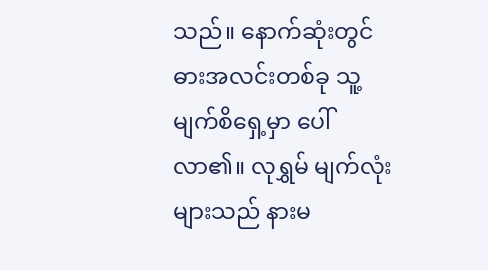သည်။ နောက်ဆုံးတွင် ဓားအလင်းတစ်ခု သူ့မျက်စိရှေ့မှာ ပေါ်လာ၏။ လုရွှမ် မျက်လုံးများသည် နားမ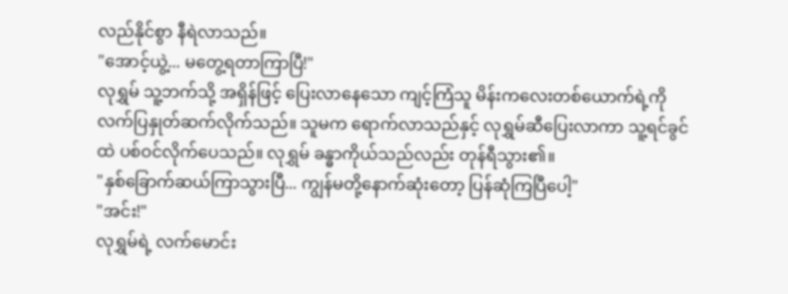လည်နိုင်စွာ နီရဲလာသည်။
"အောင့်ယွဲ့... မတွေ့ရတာကြာပြီ!"
လုရွှမ် သူ့ဘက်သို့ အရှိန်ဖြင့် ပြေးလာနေသော ကျင့်ကြံသူ မိန်းကလေးတစ်ယောက်ရဲ့ကို လက်ပြနှုတ်ဆက်လိုက်သည်။ သူမက ရောက်လာသည်နှင့် လုရွှမ်ဆီပြေးလာကာ သူ့ရင်ခွင်ထဲ ပစ်ဝင်လိုက်ပေသည်။ လုရွှမ် ခန္ဓာကိုယ်သည်လည်း တုန်ရီသွား၏။
"နှစ်ခြောက်ဆယ်ကြာသွားပြီ... ကျွန်မတို့နောက်ဆုံးတော့ ပြန်ဆုံကြပြီပေါ့"
"အင်း!"
လုရွှမ်ရဲ့ လက်မောင်း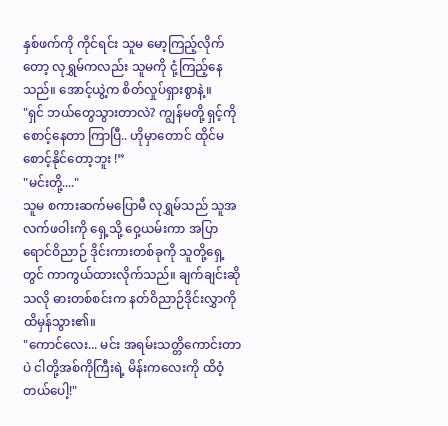နှစ်ဖက်ကို ကိုင်ရင်း သူမ မော့ကြည့်လိုက်တော့ လုရွှမ်ကလည်း သူမကို ငုံ့ကြည့်နေသည်။ အောင့်ယွဲ့က စိတ်လှုပ်ရှားစွာနဲ့။
"ရှင် ဘယ်တွေသွားတာလဲ? ကျွန်မတို့ ရှင့်ကိုစောင့်နေတာ ကြာပြီ.. ဟိုမှာတောင် ထိုင်မစောင့်နိုင်တော့ဘူး !”
"မင်းတို့...."
သူမ စကားဆက်မပြောမီ လုရွှမ်သည် သူအလက်ဖဝါးကို ရှေ့သို့ ဝှေ့ယမ်းကာ အပြာရောင်ဝိညာဉ် ဒိုင်းကားတစ်ခုကို သူတို့ရှေ့တွင် ကာကွယ်ထားလိုက်သည်။ ချက်ချင်းဆိုသလို ဓားတစ်စင်းက နတ်ဝိညာဉ်ဒိုင်းလွှာကို ထိမှန်သွား၏။
"ကောင်လေး... မင်း အရမ်းသတ္တိကောင်းတာပဲ ငါတို့အစ်ကိုကြီးရဲ့ မိန်းကလေးကို ထိဝံ့တယ်ပေါ့!"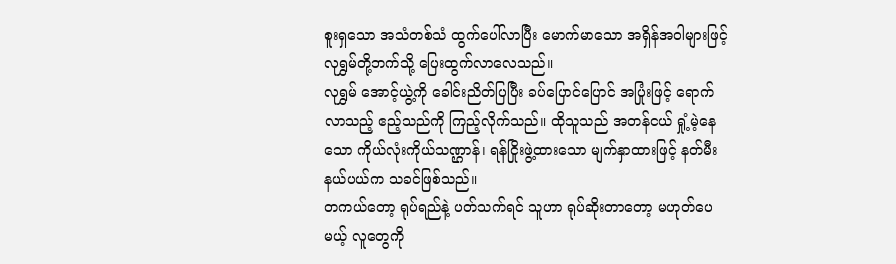စူးရှသော အသံတစ်သံ ထွက်ပေါ်လာပြီး မောက်မာသော အရှိန်အဝါများဖြင့် လုရွှမ်တို့ဘက်သို့ ပြေးထွက်လာလေသည်။
လုရွှမ် အောင့်ယွဲ့ကို ခေါင်းညိတ်ပြပြီး ခပ်ပြောင်ပြောင် အပြုံးဖြင့် ရောက်လာသည့် ဧည့်သည်ကို ကြည့်လိုက်သည်။ ထိုသူသည် အတန်ငယ် ရှုံ့မဲ့နေသော ကိုယ်လုံးကိုယ်သဏ္ဌာန်၊ ရန်ငြိုးဖွဲ့ထားသော မျက်နှာထားဖြင့် နတ်မီးနယ်ပယ်က သခင်ဖြစ်သည်။
တကယ်တော့ ရုပ်ရည်နဲ့ ပတ်သက်ရင် သူဟာ ရုပ်ဆိုးတာတော့ မဟုတ်ပေမယ့် လူတွေကို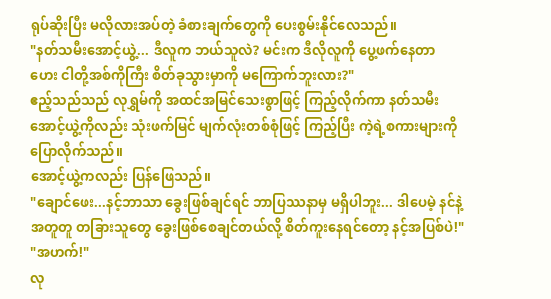ရုပ်ဆိုးပြီး မလိုလားအပ်တဲ့ ခံစားချက်တွေကို ပေးစွမ်းနိုင်လေသည်။
"နတ်သမီးအောင့်ယွဲ့... ဒီလူက ဘယ်သူလဲ? မင်းက ဒီလိုလူကို ပွေ့ဖက်နေတာ ဟေး ငါတို့အစ်ကိုကြီး စိတ်ခုသွားမှာကို မကြောက်ဘူးလား?"
ဧည့်သည်သည် လုရွှမ်ကို အထင်အမြင်သေးစွာဖြင့် ကြည့်လိုက်ကာ နတ်သမီးအောင့်ယွဲ့ကိုလည်း သုံးဖက်မြင် မျက်လုံးတစ်စုံဖြင့် ကြည့်ပြီး ကဲ့ရဲ့စကားများကို ပြောလိုက်သည်။
အောင့်ယွဲ့ကလည်း ပြန်ဖြေသည်။
"ချောင်ဖေး...နင့်ဘာသာ ခွေးဖြစ်ချင်ရင် ဘာပြဿနာမှ မရှိပါဘူး... ဒါပေမဲ့ နင်နဲ့အတူတူ တခြားသူတွေ ခွေးဖြစ်စေချင်တယ်လို့ စိတ်ကူးနေရင်တော့ နင့်အပြစ်ပဲ!"
"အဟက်!"
လု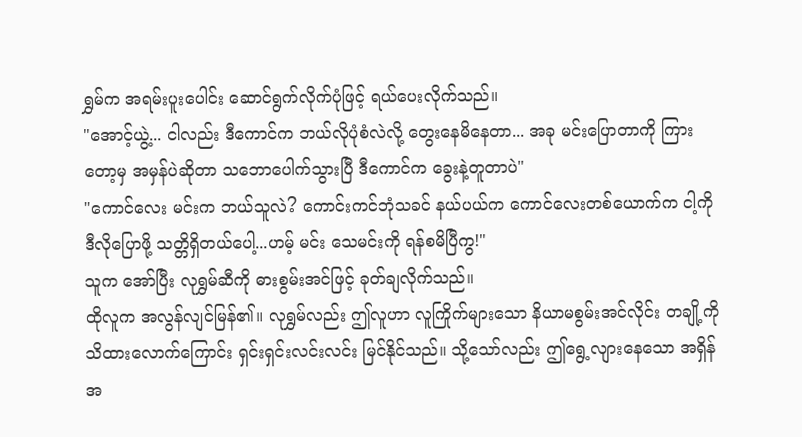ရွှမ်က အရမ်းပူးပေါင်း ဆောင်ရွက်လိုက်ပုံဖြင့် ရယ်ပေးလိုက်သည်။
"အောင့်ယွဲ့... ငါလည်း ဒီကောင်က ဘယ်လိုပုံစံလဲလို့ တွေးနေမိနေတာ... အခု မင်းပြောတာကို ကြားတော့မှ အမှန်ပဲဆိုတာ သဘောပေါက်သွားပြီ ဒီကောင်က ခွေးနဲ့တူတာပဲ"
"ကောင်လေး မင်းက ဘယ်သူလဲ? ကောင်းကင်ဘုံသခင် နယ်ပယ်က ကောင်လေးတစ်ယောက်က ငါ့ကို ဒီလိုပြောဖို့ သတ္တိရှိတယ်ပေါ့...ဟမ့် မင်း သေမင်းကို ရန်စမိပြီကွ!"
သူက အော်ပြီး လုရွှမ်ဆီကို ဓားစွမ်းအင်ဖြင့် ခုတ်ချလိုက်သည်။
ထိုလူက အလွန်လျင်မြန်၏။ လုရွှမ်လည်း ဤလူဟာ လူကြိုက်များသော နိယာမစွမ်းအင်လိုင်း တချို့ကို သိထားလောက်ကြောင်း ရှင်းရှင်းလင်းလင်း မြင်နိုင်သည်။ သို့သော်လည်း ဤရွေ့လျားနေသော အရှိန်အ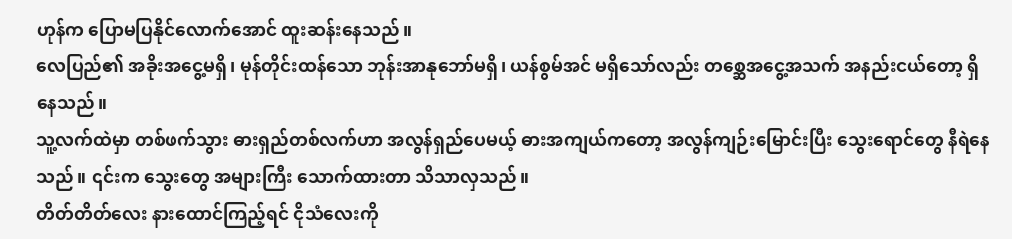ဟုန်က ပြောမပြနိုင်လောက်အောင် ထူးဆန်းနေသည်။
လေပြည်၏ အခိုးအငွေ့မရှိ၊ မုန်တိုင်းထန်သော ဘုန်းအာနုဘော်မရှိ၊ ယန်စွမ်အင် မရှိသော်လည်း တစ္ဆေအငွေ့အသက် အနည်းငယ်တော့ ရှိနေသည်။
သူ့လက်ထဲမှာ တစ်ဖက်သွား ဓားရှည်တစ်လက်ဟာ အလွန်ရှည်ပေမယ့် ဓားအကျယ်ကတော့ အလွန်ကျဉ်းမြောင်းပြီး သွေးရောင်တွေ နီရဲနေသည်။ ၎င်းက သွေးတွေ အများကြီး သောက်ထားတာ သိသာလှသည်။
တိတ်တိတ်လေး နားထောင်ကြည့်ရင် ငိုသံလေးကို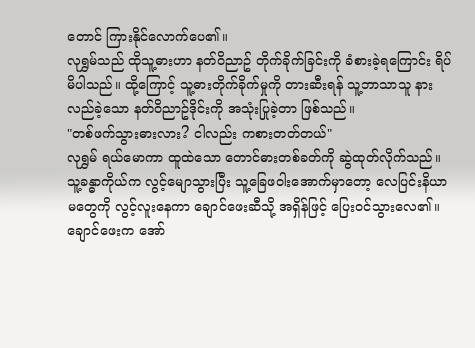တောင် ကြားနိုင်လောက်ပေ၏။
လုရွှမ်သည် ထိုသူ့ဓားဟာ နတ်ဝိညာဥ် တိုက်ခိုက်ခြင်းကို ခံစားခဲ့ရကြောင်း ရိပ်မိပါသည်။ ထို့ကြောင့် သူ့ဓားတိုက်ခိုက်မှုကို တားဆီးရန် သူ့ဘာသာသူ နားလည်ခဲ့သော နတ်ဝိညာဥ်ဒိုင်းကို အသုံးပြုခဲ့တာ ဖြစ်သည်။
"တစ်ဖက်သွားဓားလား? ငါလည်း ကစားတတ်တယ်"
လုရွှမ် ရယ်မောကာ ထူထဲသော တောင်ဓားတစ်ခတ်ကို ဆွဲထုတ်လိုက်သည်။ သူ့ခန္ဓာကိုယ်က လွင့်မျောသွားပြီး သူ့ခြေဖဝါးအောက်မှာတော့ လေပြင်းနိယာမတွေကို လွင့်လူးနေကာ ချောင်ဖေးဆီသို့ အရှိန်ဖြင့် ပြေးဝင်သွားလေ၏။
ချောင်ဖေးက အော်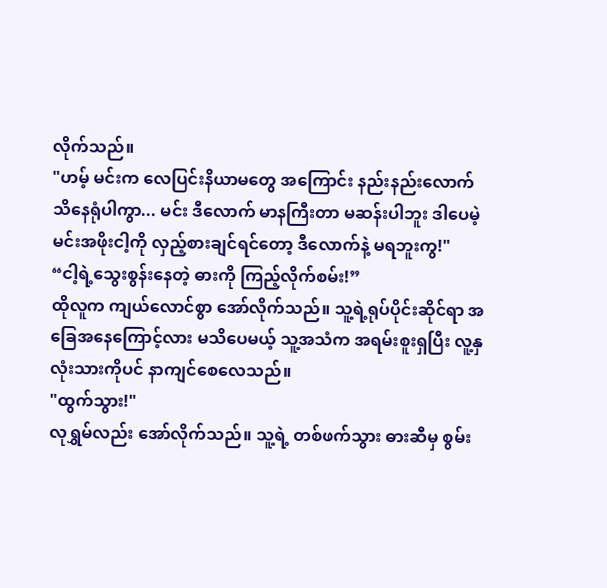လိုက်သည်။
"ဟမ့် မင်းက လေပြင်းနိယာမတွေ အကြောင်း နည်းနည်းလောက် သိနေရုံပါကွာ... မင်း ဒီလောက် မာနကြီးတာ မဆန်းပါဘူး ဒါပေမဲ့ မင်းအဖိုးငါ့ကို လှည့်စားချင်ရင်တော့ ဒီလောက်နဲ့ မရဘူးကွ!"
“ငါ့ရဲ့သွေးစွန်းနေတဲ့ ဓားကို ကြည့်လိုက်စမ်း!”
ထိုလူက ကျယ်လောင်စွာ အော်လိုက်သည်။ သူ့ရဲ့ရုပ်ပိုင်းဆိုင်ရာ အခြေအနေကြောင့်လား မသိပေမယ့် သူ့အသံက အရမ်းစူးရှပြီး လူ့နှလုံးသားကိုပင် နာကျင်စေလေသည်။
"ထွက်သွား!"
လုရွှမ်လည်း အော်လိုက်သည်။ သူ့ရဲ့ တစ်ဖက်သွား ဓားဆီမှ စွမ်း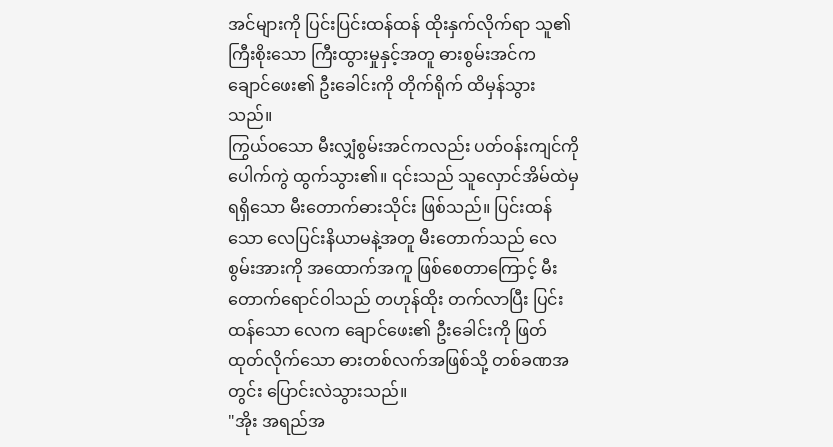အင်များကို ပြင်းပြင်းထန်ထန် ထိုးနှက်လိုက်ရာ သူ၏ကြီးစိုးသော ကြီးထွားမှုနှင့်အတူ ဓားစွမ်းအင်က ချောင်ဖေး၏ ဦးခေါင်းကို တိုက်ရိုက် ထိမှန်သွားသည်။
ကြွယ်ဝသော မီးလျှံစွမ်းအင်ကလည်း ပတ်ဝန်းကျင်ကို ပေါက်ကွဲ ထွက်သွား၏။ ၎င်းသည် သူလှောင်အိမ်ထဲမှ ရရှိသော မီးတောက်ဓားသိုင်း ဖြစ်သည်။ ပြင်းထန်သော လေပြင်းနိယာမနဲ့အတူ မီးတောက်သည် လေစွမ်းအားကို အထောက်အကူ ဖြစ်စေတာကြောင့် မီးတောက်ရောင်ဝါသည် တဟုန်ထိုး တက်လာပြီး ပြင်းထန်သော လေက ချောင်ဖေး၏ ဦးခေါင်းကို ဖြတ်ထုတ်လိုက်သော ဓားတစ်လက်အဖြစ်သို့ တစ်ခဏအတွင်း ပြောင်းလဲသွားသည်။
"အိုး အရည်အ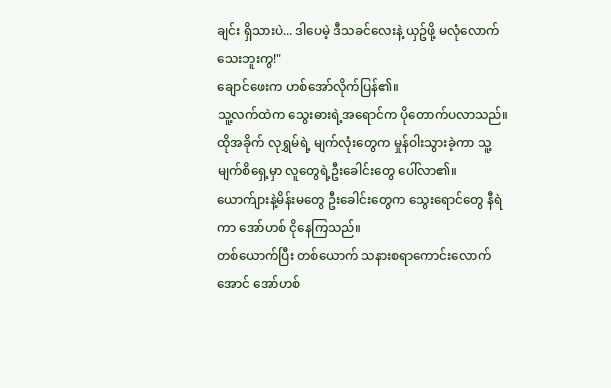ချင်း ရှိသားပဲ... ဒါပေမဲ့ ဒီသခင်လေးနဲ့ ယှဥ်ဖို့ မလုံလောက်သေးဘူးကွ!"
ချောင်ဖေးက ဟစ်အော်လိုက်ပြန်၏။
သူ့လက်ထဲက သွေးဓားရဲ့အရောင်က ပိုတောက်ပလာသည်။ ထိုအခိုက် လုရွှမ်ရဲ့ မျက်လုံးတွေက မှုန်ဝါးသွားခဲ့ကာ သူ့မျက်စိရှေ့မှာ လူတွေရဲ့ဦးခေါင်းတွေ ပေါ်လာ၏။ ယောက်ျားနဲ့မိန်းမတွေ ဦးခေါင်းတွေက သွေးရောင်တွေ နီရဲကာ အော်ဟစ် ငိုနေကြသည်။
တစ်ယောက်ပြီး တစ်ယောက် သနားစရာကောင်းလောက်အောင် အော်ဟစ်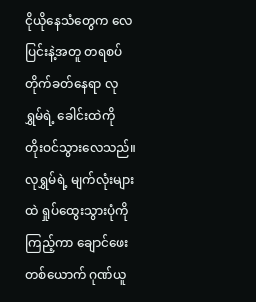ငိုယိုနေသံတွေက လေပြင်းနဲ့အတူ တရစပ် တိုက်ခတ်နေရာ လုရွှမ်ရဲ့ ခေါင်းထဲကို တိုးဝင်သွားလေသည်။
လုရွှမ်ရဲ့ မျက်လုံးများထဲ ရှုပ်ထွေးသွားပုံကို ကြည့်ကာ ချောင်ဖေးတစ်ယောက် ဂုဏ်ယူ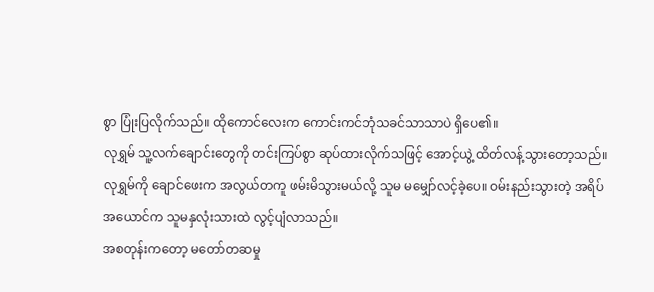စွာ ပြုံးပြလိုက်သည်။ ထိုကောင်လေးက ကောင်းကင်ဘုံသခင်သာသာပဲ ရှိပေ၏။
လုရွှမ် သူ့လက်ချောင်းတွေကို တင်းကြပ်စွာ ဆုပ်ထားလိုက်သဖြင့် အောင့်ယွဲ့ ထိတ်လန့်သွားတော့သည်။ လုရွှမ်ကို ချောင်ဖေးက အလွယ်တကူ ဖမ်းမိသွားမယ်လို့ သူမ မမျှော်လင့်ခဲ့ပေ။ ဝမ်းနည်းသွားတဲ့ အရိပ်အယောင်က သူမနှလုံးသားထဲ လွင့်ပျံလာသည်။
အစတုန်းကတော့ မတော်တဆမှု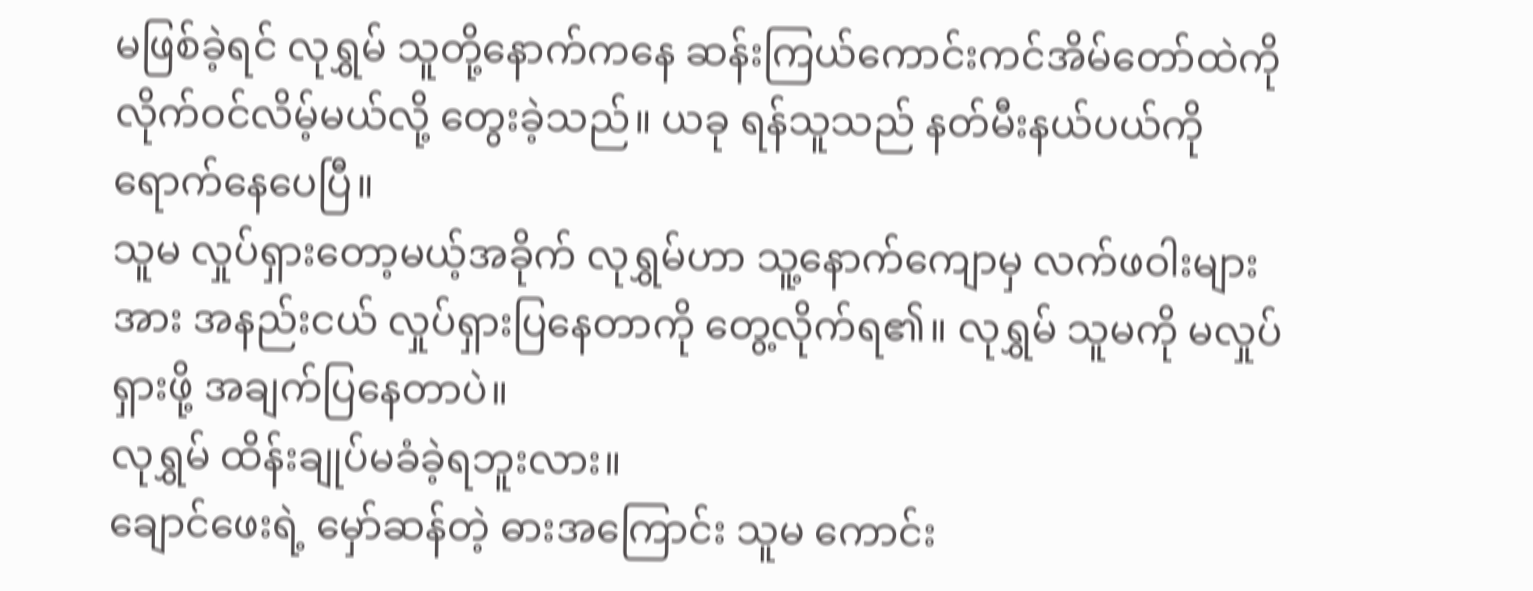မဖြစ်ခဲ့ရင် လုရွှမ် သူတို့နောက်ကနေ ဆန်းကြယ်ကောင်းကင်အိမ်တော်ထဲကို လိုက်ဝင်လိမ့်မယ်လို့ တွေးခဲ့သည်။ ယခု ရန်သူသည် နတ်မီးနယ်ပယ်ကို ရောက်နေပေပြီ။
သူမ လှုပ်ရှားတော့မယ့်အခိုက် လုရွှမ်ဟာ သူ့နောက်ကျောမှ လက်ဖဝါးများအား အနည်းငယ် လှုပ်ရှားပြနေတာကို တွေ့လိုက်ရ၏။ လုရွှမ် သူမကို မလှုပ်ရှားဖို့ အချက်ပြနေတာပဲ။
လုရွှမ် ထိန်းချုပ်မခံခဲ့ရဘူးလား။
ချောင်ဖေးရဲ့ မှော်ဆန်တဲ့ ဓားအကြောင်း သူမ ကောင်း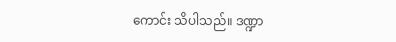ကောင်း သိပါသည်။ ဒဏ္ဍာ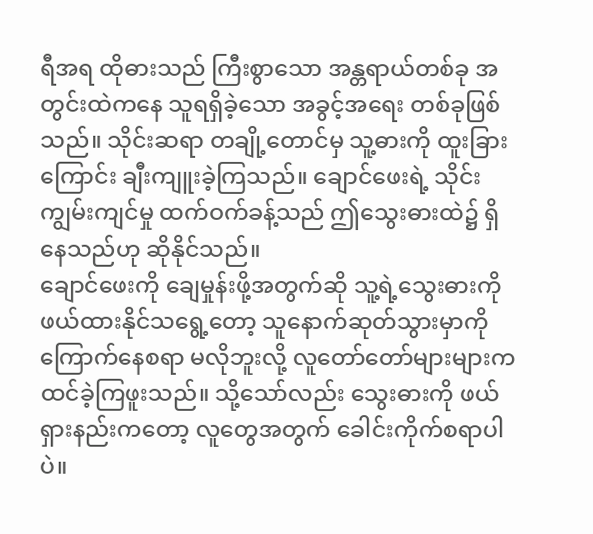ရီအရ ထိုဓားသည် ကြီးစွာသော အန္တရာယ်တစ်ခု အတွင်းထဲကနေ သူရရှိခဲ့သော အခွင့်အရေး တစ်ခုဖြစ်သည်။ သိုင်းဆရာ တချို့တောင်မှ သူ့ဓားကို ထူးခြားကြောင်း ချီးကျူးခဲ့ကြသည်။ ချောင်ဖေးရဲ့ သိုင်းကျွမ်းကျင်မှု ထက်ဝက်ခန့်သည် ဤသွေးဓားထဲ၌ ရှိနေသည်ဟု ဆိုနိုင်သည်။
ချောင်ဖေးကို ချေမှုန်းဖို့အတွက်ဆို သူ့ရဲ့သွေးဓားကို ဖယ်ထားနိုင်သရွေ့တော့ သူနောက်ဆုတ်သွားမှာကို ကြောက်နေစရာ မလိုဘူးလို့ လူတော်တော်များများက ထင်ခဲ့ကြဖူးသည်။ သို့သော်လည်း သွေးဓားကို ဖယ်ရှားနည်းကတော့ လူတွေအတွက် ခေါင်းကိုက်စရာပါပဲ။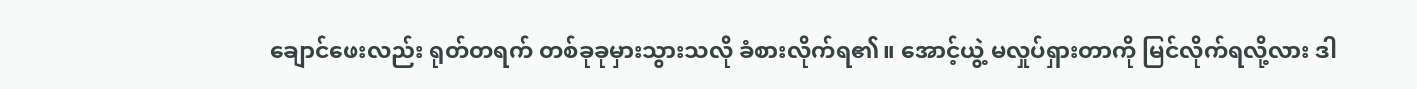ချောင်ဖေးလည်း ရုတ်တရက် တစ်ခုခုမှားသွားသလို ခံစားလိုက်ရ၏။ အောင့်ယွဲ့ မလှုပ်ရှားတာကို မြင်လိုက်ရလို့လား ဒါ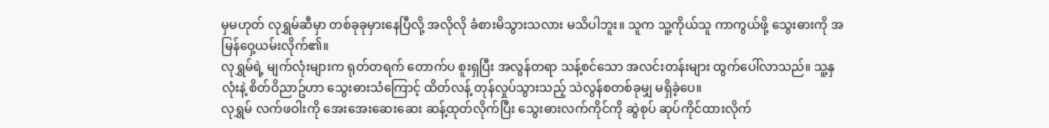မှမဟုတ် လုရွှမ်ဆီမှာ တစ်ခုခုမှားနေပြီလို့ အလိုလို ခံစားမိသွားသလား မသိပါဘူး။ သူက သူ့ကိုယ်သူ ကာကွယ်ဖို့ သွေးဓားကို အမြန်ဝှေ့ယမ်းလိုက်၏။
လုရွှမ်ရဲ့ မျက်လုံးများက ရုတ်တရက် တောက်ပ စူးရှပြီး အလွန်တရာ သန့်စင်သော အလင်းတန်းများ ထွက်ပေါ်လာသည်။ သူ့နှလုံးနဲ့ စိတ်ဝိညာဥ်ဟာ သွေးဓားသံကြောင့် ထိတ်လန့် တုန်လှုပ်သွားသည့် သဲလွန်စတစ်ခုမျှ မရှိခဲ့ပေ။
လုရွှမ် လက်ဖဝါးကို အေးအေးဆေးဆေး ဆန့်ထုတ်လိုက်ပြီး သွေးဓားလက်ကိုင်ကို ဆွဲစုပ် ဆုပ်ကိုင်ထားလိုက်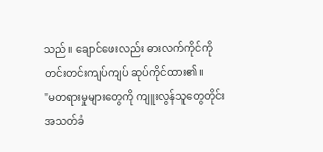သည်။ ချောင်ဖေးလည်း ဓားလက်ကိုင်ကို တင်းတင်းကျပ်ကျပ် ဆုပ်ကိုင်ထား၏။
"မတရားမှုများတွေကို ကျူးလွန်သူတွေတိုင်း အသတ်ခံ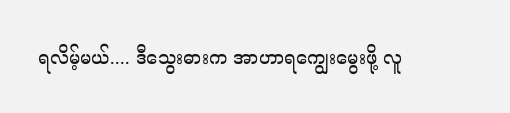ရလိမ့်မယ်.... ဒီသွေးဓားက အာဟာရကျွေးမွေးဖို့ လူ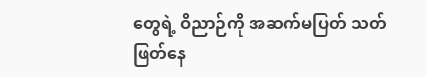တွေရဲ့ ဝိညာဉ်ကို အဆက်မပြတ် သတ်ဖြတ်နေ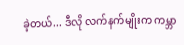ခဲ့တယ်... ဒီလို လက်နက်မျိုးက ကမ္ဘာ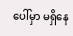ပေါ်မှာ မရှိနေ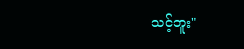သင့်ဘူး"